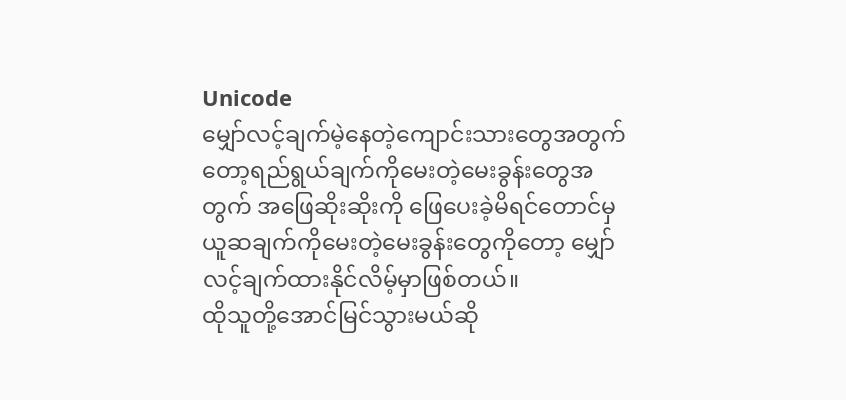Unicode
မျှော်လင့်ချက်မဲ့နေတဲ့ကျောင်းသားတွေအတွက်တော့ရည်ရွယ်ချက်ကိုမေးတဲ့မေးခွန်းတွေအတွက် အဖြေဆိုးဆိုးကို ဖြေပေးခဲ့မိရင်တောင်မှ ယူဆချက်ကိုမေးတဲ့မေးခွန်းတွေကိုတော့ မျှော်လင့်ချက်ထားနိုင်လိမ့်မှာဖြစ်တယ်။
ထိုသူတို့အောင်မြင်သွားမယ်ဆို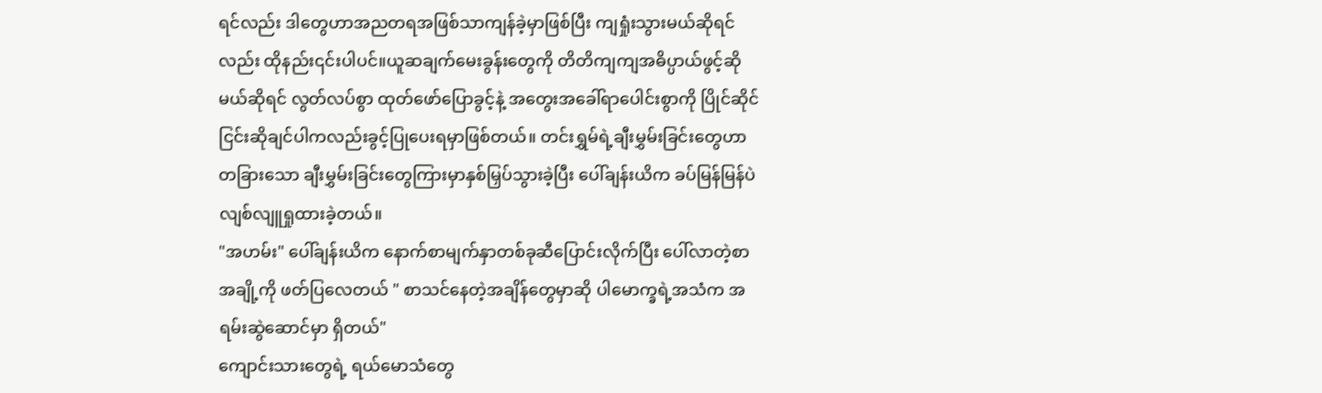ရင်လည်း ဒါတွေဟာအညတရအဖြစ်သာကျန်ခဲ့မှာဖြစ်ပြီး ကျရှုံးသွားမယ်ဆိုရင်လည်း ထိုနည်း၎င်းပါပင်။ယူဆချက်မေးခွန်းတွေကို တိတိကျကျအဓိပ္ပာယ်ဖွင့်ဆိုမယ်ဆိုရင် လွတ်လပ်စွာ ထုတ်ဖော်ပြောခွင့်နဲ့ အတွေးအခေါ်ရာပေါင်းစွာကို ပြိုင်ဆိုင်ငြင်းဆိုချင်ပါကလည်းခွင့်ပြုပေးရမှာဖြစ်တယ်။ တင်းရွှမ်ရဲ့ချီးမွှမ်းခြင်းတွေဟာ တခြားသော ချီးမွှမ်းခြင်းတွေကြားမှာနှစ်မြှပ်သွားခဲ့ပြီး ပေါ်ချန်းယိက ခပ်မြန်မြန်ပဲလျစ်လျူရှုထားခဲ့တယ်။
"အဟမ်း" ပေါ်ချန်းယိက နောက်စာမျက်နှာတစ်ခုဆီပြောင်းလိုက်ပြီး ပေါ်လာတဲ့စာအချို့ကို ဖတ်ပြလေတယ် " စာသင်နေတဲ့အချိန်တွေမှာဆို ပါမောက္ခရဲ့အသံက အရမ်းဆွဲဆောင်မှာ ရှိတယ်"
ကျောင်းသားတွေရဲ့ ရယ်မောသံတွေ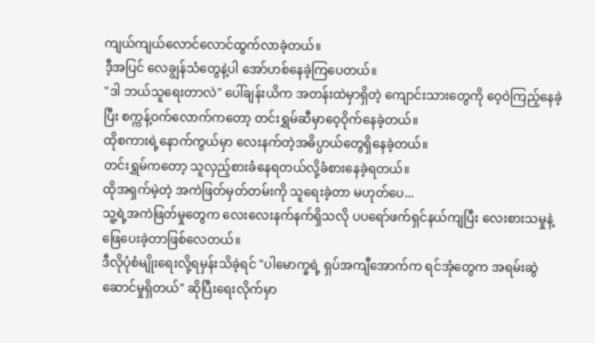ကျယ်ကျယ်လောင်လောင်ထွက်လာခဲ့တယ်။
ဒီ့အပြင် လေချွန်သံတွေနဲ့ပါ အော်ဟစ်နေခဲ့ကြပေတယ်။
"ဒါ ဘယ်သူရေးတာလဲ" ပေါ်ချန်းယိက အတန်းထဲမှာရှိတဲ့ ကျောင်းသားတွေကို ဝေ့ဝဲကြည့်နေခဲ့ပြီး စက္ကန့်ဝက်လောက်ကတော့ တင်းရွှမ်ဆီမှာဝေ့ဝိုက်နေခဲ့တယ်။
ထိုစကားရဲ့နောက်ကွယ်မှာ လေးနက်တဲ့အဓိပ္ပာယ်တွေရှိနေခဲ့တယ်။
တင်းရွှမ်ကတော့ သူလှည့်စားခံနေရတယ်လို့ခံစားနေခဲ့ရတယ်။
ထိုအရှက်မဲ့တဲ့ အကဲဖြတ်မှတ်တမ်းကို သူရေးခဲ့တာ မဟုတ်ပေ...
သူ့ရဲ့အကဲဖြတ်မှုတွေက လေးလေးနက်နက်ရှိသလို ပပရော်ဖက်ရှင်နယ်ကျပြီး လေးစားသမှုနဲ့ဖြေပေးခဲ့တာဖြစ်လေတယ်။
ဒီလိုပုံစံမျိုးရေးလို့ရမှန်းသိခဲ့ရင် "ပါမောက္ခရဲ့ ရှပ်အကျီအောက်က ရင်အုံတွေက အရမ်းဆွဲဆောင်မှုရှိတယ်" ဆိုပြီးရေးလိုက်မှာ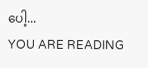ပေါ့...
YOU ARE READING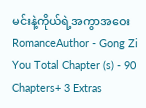မင်းနဲ့ကိုယ်ရဲ့အကွာအဝေး
RomanceAuthor - Gong Zi You Total Chapter (s) - 90 Chapters+ 3 Extras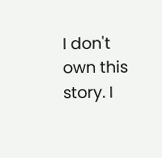I don't own this story. I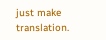just make translation.